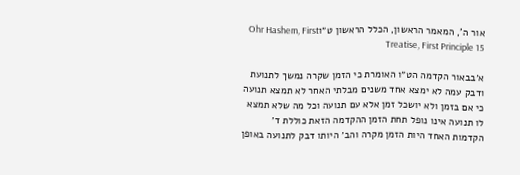אור ה', המאמר הראשון, הכלל הראשון ט״וOhr Hashem, First Treatise, First Principle 15

א׳בבאור הקדמה הט״ו האומרת כי הזמן שקרה נמשך לתנועת ודבק עמה לא ימצא אחד משנים מבלתי האחר לא תמצא תנועה כי אם בזמן ולא יושכל זמן אלא עם תנועה וכל מה שלא תמצא לו תנועה אינו נופל תחת הזמן ההקדמה הזאת כוללת ד׳ הקדמות האחד היות הזמן מקרה והב׳ היותו דבק לתנועה באופן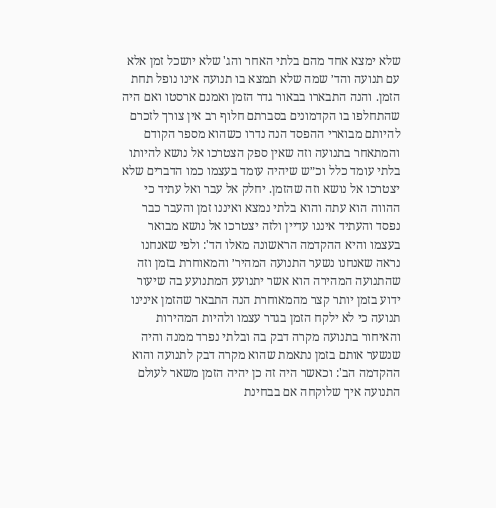שלא ימצא אחד מהם בלתי האחר והג' שלא יושכל זמן אלא עם תנועה והד׳ שמה שלא תמצא בו תנועה אינו נופל תחת הזמן. והנה התבארו בבאור גדר הזמן ואמנם ארסטו ואם היה שהתחלפו בו הקדמונים בסברתם חלוף רב אין צורך לזכרם להיותם מבוארי ההפסד הנה נדרו כשהוא מספר הקודם והמתאחר בתנועה וזה שאין ספק הצטרכו אל נושא להיותו בלתי עומד כלל וכ״ש שיהיה עומד בעצמו כמו הדברים שלא יצטרכו אל נושא וזה שהזמן. יחלק אל עבר ואל עתיד כי ההווה הוא עתה והוא בלתי נמצא ואיננו זמן והעבר כבר נפסד והעתיד איננו עדיין ולזה יצטרכו אל נושא מבואר בעצמו והיא ההקדמה הראשונה מאלו הד': ולפי שאנחנו נראה שאנחנו נשער התנועה המהיר׳ והמאוחרת בזמן וזה שהתנועה המהירה הוא אשר יתנועע המתנועע בה שיעור ידוע בזמן יותר קצר מהמאוחרת הנה התבאר שהזמן אינינו תנועה כי לא ילקח הזמן בגדר עצמו ולהיות המהירות והאיחור בתנועה מקרה דבק בה ובלתי נפרד ממנה והיה שנשער אותם בזמן נתאמת שהוא מקרה דבק לתנועה והוא ההקדמה הב': וכאשר היה זה כן יהיה הזמן משאר לעולם התנועה איך שלוקחה אם בבחינת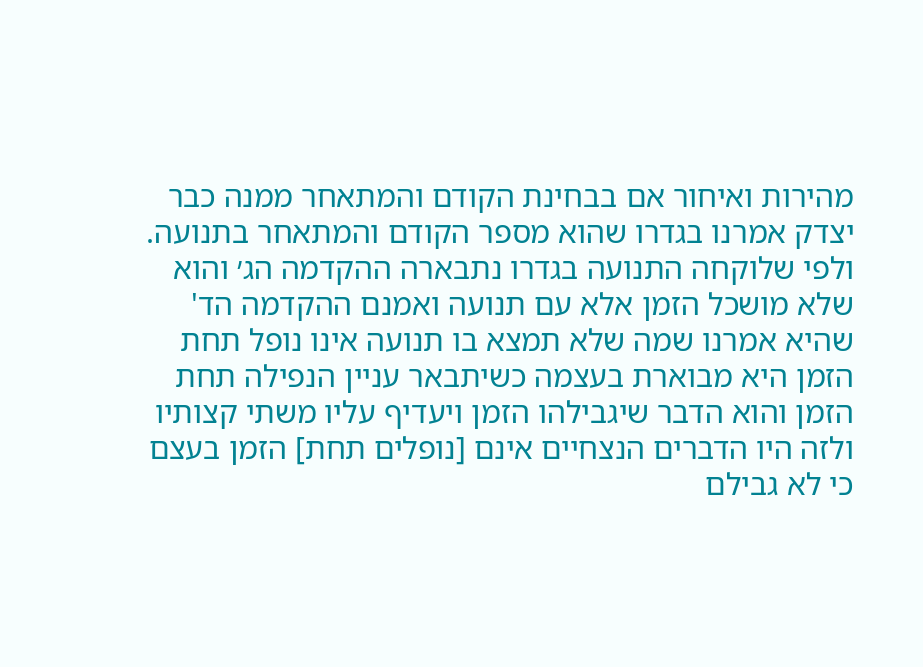מהירות ואיחור אם בבחינת הקודם והמתאחר ממנה כבר יצדק אמרנו בגדרו שהוא מספר הקודם והמתאחר בתנועה. ולפי שלוקחה התנועה בגדרו נתבארה ההקדמה הג׳ והוא שלא מושכל הזמן אלא עם תנועה ואמנם ההקדמה הד' שהיא אמרנו שמה שלא תמצא בו תנועה אינו נופל תחת הזמן היא מבוארת בעצמה כשיתבאר עניין הנפילה תחת הזמן והוא הדבר שיגבילהו הזמן ויעדיף עליו משתי קצותיו ולזה היו הדברים הנצחיים אינם [נופלים תחת] הזמן בעצם כי לא גבילם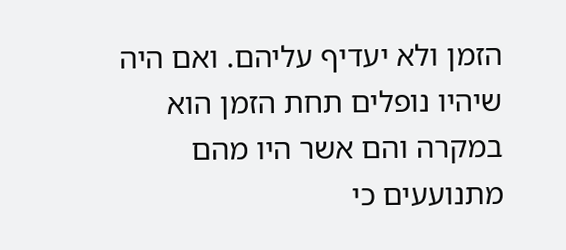הזמן ולא יעדיף עליהם. ואם היה שיהיו נופלים תחת הזמן הוא במקרה והם אשר היו מהם מתנועעים כי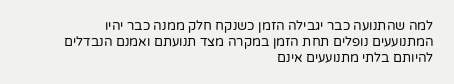למה שהתנועה כבר יגבילה הזמן כשנקח חלק ממנה כבר יהיו המתנועעים נופלים תחת הזמן במקרה מצד תנועתם ואמנם הנבדלים להיותם בלתי מתנועעים אינם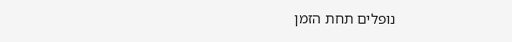נופלים תחת הזמן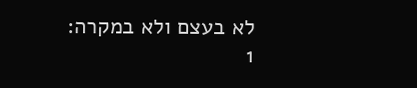לא בעצם ולא במקרה:
1